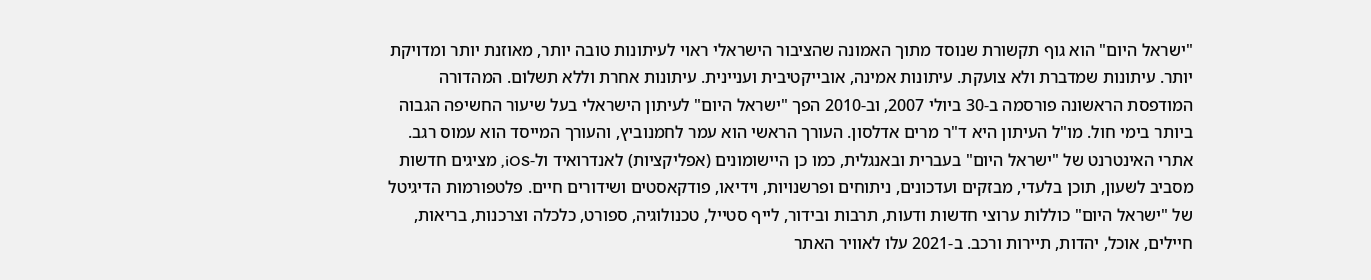"ישראל היום" הוא גוף תקשורת שנוסד מתוך האמונה שהציבור הישראלי ראוי לעיתונות טובה יותר, מאוזנת יותר ומדויקת יותר. עיתונות שמדברת ולא צועקת. עיתונות אמינה, אובייקטיבית ועניינית. עיתונות אחרת וללא תשלום. המהדורה המודפסת הראשונה פורסמה ב-30 ביולי 2007, וב-2010 הפך "ישראל היום" לעיתון הישראלי בעל שיעור החשיפה הגבוה ביותר בימי חול. מו"ל העיתון היא ד"ר מרים אדלסון. העורך הראשי הוא עמר לחמנוביץ, והעורך המייסד הוא עמוס רגב. אתרי האינטרנט של "ישראל היום" בעברית ובאנגלית, כמו כן היישומונים (אפליקציות) לאנדרואיד ול-iOS, מציגים חדשות מסביב לשעון, תוכן בלעדי, מבזקים ועדכונים, ניתוחים ופרשנויות, וידיאו, פודקאסטים ושידורים חיים. פלטפורמות הדיגיטל של "ישראל היום" כוללות ערוצי חדשות ודעות, תרבות ובידור, לייף סטייל, טכנולוגיה, ספורט, כלכלה וצרכנות, בריאות, חיילים, אוכל, יהדות, תיירות ורכב. ב-2021 עלו לאוויר האתר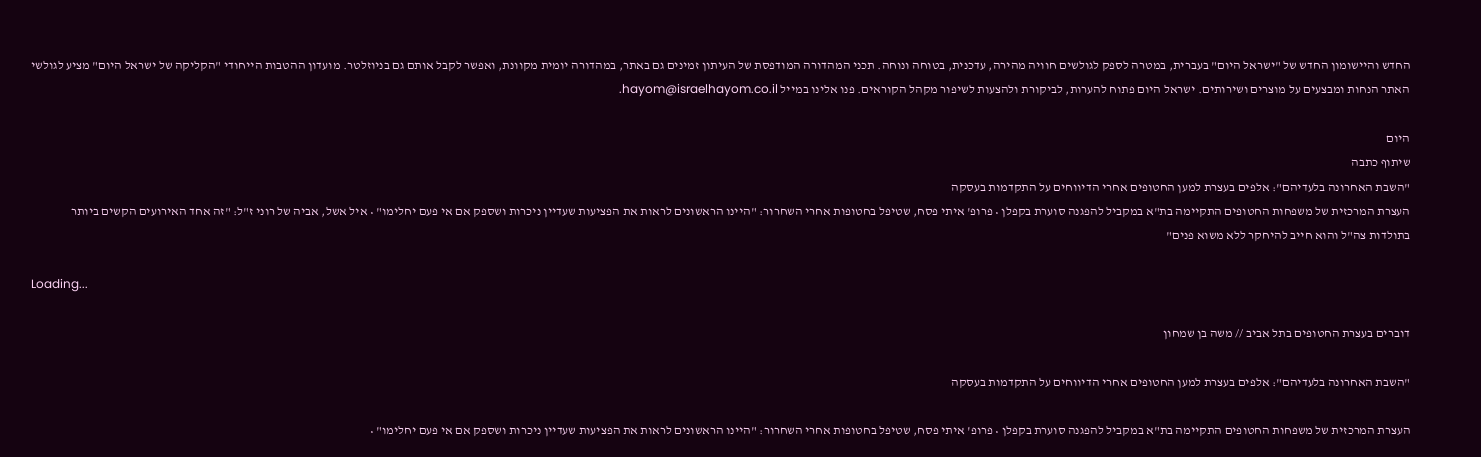החדש והיישומון החדש של "ישראל היום" בעברית, במטרה לספק לגולשים חוויה מהירה, עדכנית, בטוחה ונוחה. תכני המהדורה המודפסת של העיתון זמינים גם באתר, במהדורה יומית מקוונת, ואפשר לקבל אותם גם בניוזלטר. מועדון ההטבות הייחודי "הקליקה של ישראל היום" מציע לגולשי האתר הנחות ומבצעים על מוצרים ושירותים. ישראל היום פתוח להערות, לביקורת ולהצעות לשיפור מקהל הקוראים. פנו אלינו במייל hayom@israelhayom.co.il.

היום
שיתוף כתבה
"השבת האחרונה בלעדיהם": אלפים בעצרת למען החטופים אחרי הדיווחים על התקדמות בעסקה
העצרת המרכזית של משפחות החטופים התקיימה בת"א במקביל להפגנה סוערת בקפלן • פרופ' איתי פסח, שטיפל בחטופות אחרי השחרור: "היינו הראשונים לראות את הפציעות שעדיין ניכרות ושספק אם אי פעם יחלימו" • איל אשל, אביה של רוני ז"ל: "זה אחד האירועים הקשים ביותר בתולדות צה"ל והוא חייב להיחקר ללא משוא פנים"

Loading...

דוברים בעצרת החטופים בתל אביב // משה בן שמחון

"השבת האחרונה בלעדיהם": אלפים בעצרת למען החטופים אחרי הדיווחים על התקדמות בעסקה

העצרת המרכזית של משפחות החטופים התקיימה בת"א במקביל להפגנה סוערת בקפלן • פרופ' איתי פסח, שטיפל בחטופות אחרי השחרור: "היינו הראשונים לראות את הפציעות שעדיין ניכרות ושספק אם אי פעם יחלימו" •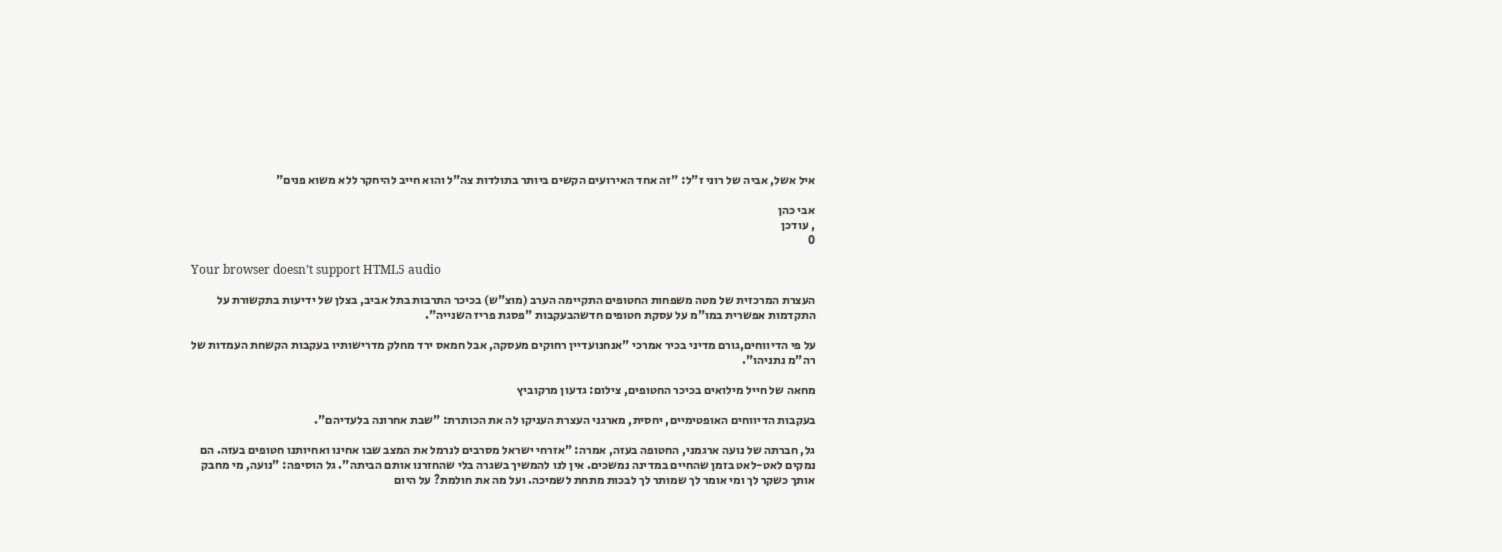איל אשל, אביה של רוני ז"ל: "זה אחד האירועים הקשים ביותר בתולדות צה"ל והוא חייב להיחקר ללא משוא פנים"

אבי כהן
, עודכן
0

Your browser doesn’t support HTML5 audio

העצרת המרכזית של מטה משפחות החטופים התקיימה הערב (מוצ"ש) בכיכר התרבות בתל אביב, בצלן של ידיעות בתקשורת על התקדמות אפשרית במו"מ על עסקת חטופים חדשהבעקבות "פסגת פריז השנייה".

על פי הדיווחים,גורם מדיני בכיר אמרכי "אנחנועדיין רחוקים מעסקה, אבל חמאס ירד מחלק מדרישותיו בעקבות הקשחת העמדות של רה"מ נתניהו".

מחאה של חייל מילואים בכיכר החטופים, צילום: גדעון מרקוביץ

בעקבות הדיווחים האופטימיים, יחסית, מארגני העצרת העניקו לה את הכותרת: "שבת אחרונה בלעדיהם".

גל, חברתה של נועה ארגמני, החטופה בעזה, אמרה: "אזרחי ישראל מסרבים לנרמל את המצב שבו אחינו ואחיותנו חטופים בעזה. הם נמקים לאט-לאט בזמן שהחיים במדינה נמשכים. אין לנו להמשיך בשגרה בלי שהחזרנו אותם הביתה". גל הוסיפה: "נועה, מי מחבק אותך כשקר לך ומי אומר לך שמותר לך לבכות מתחת לשמיכה. ועל מה את חולמת? על היום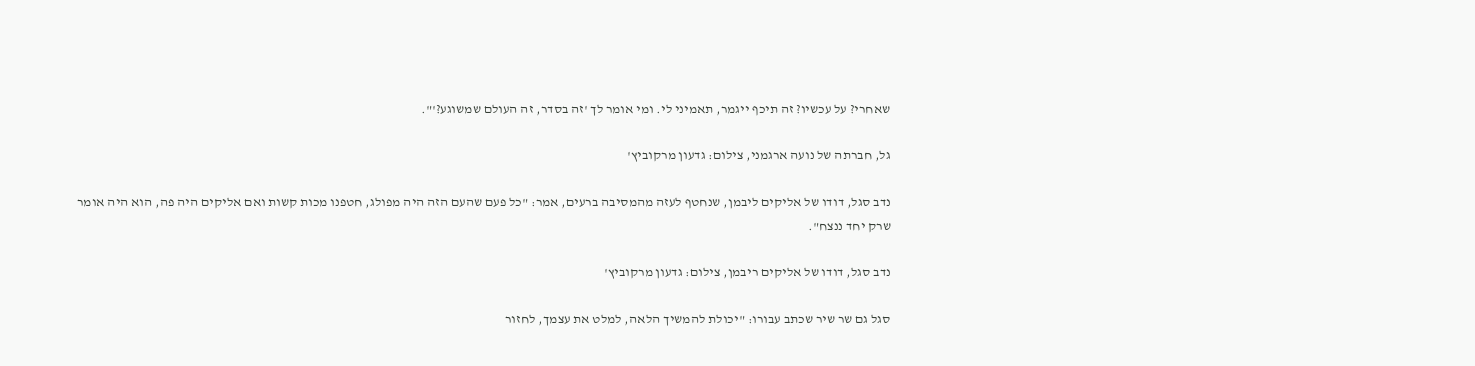שאחרי? על עכשיו? זה תיכף ייגמר, תאמיני לי. ומי אומר לך 'זה בסדר, זה העולם שמשוגע?'".

גל, חברתה של נועה ארגמני, צילום: גדעון מרקוביץ'

נדב סגל, דודו של אליקים ליבמן, שנחטף לעזה מהמסיבה ברעים, אמר: "כל פעם שהעם הזה היה מפולג, חטפנו מכות קשות ואם אליקים היה פה, הוא היה אומר שרק יחד ננצח".

נדב סגל, דודו של אליקים ריבמן, צילום: גדעון מרקוביץ'

סגל גם שר שיר שכתב עבורו: "יכולת להמשיך הלאה, למלט את עצמך, לחזור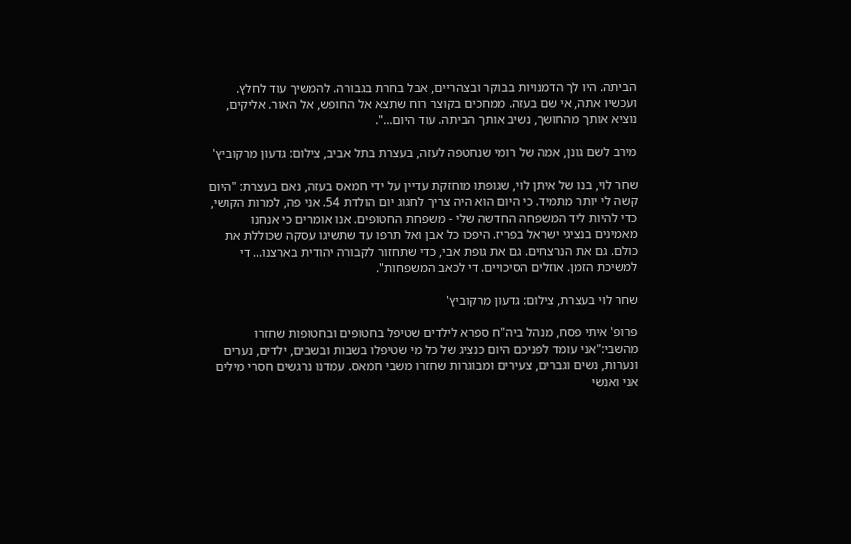הביתה. היו לך הדמנויות בבוקר ובצהריים, אבל בחרת בגבורה. להמשיך עוד לחלץ. ועכשיו אתה, אי שם בעזה. ממחכים בקוצר רוח שתצא אל החופש, אל האור. אליקים, נוציא אותך מהחושך, נשיב אותך הביתה. עוד היום...".

מירב לשם גונן, אמה של רומי שנחטפה לעזה, בעצרת בתל אביב, צילום: גדעון מרקוביץ'

שחר לוי, בנו של איתן לוי, שגופתו מוחזקת עדיין על ידי חמאס בעזה, נאם בעצרת: "היום קשה לי יותר מתמיד. כי היום הוא היה צריך לחגוג יום הולדת 54. אני פה, למרות הקושי, כדי להיות ליד המשפחה החדשה שלי - משפחת החטופים. אנו אומרים כי אנחנו מאמינים בנציגי ישראל בפריז. היפכו כל אבן ואל תרפו עד שתשיגו עסקה שכוללת את כולם. גם את הנרצחים. גם את גופת אבי, כדי שתחזור לקבורה יהודית בארצנו... די למשיכת הזמן. אוזלים הסיכויים. די לכאב המשפחות".

שחר לוי בעצרת, צילום: גדעון מרקוביץ'

פרופ' איתי פסח, מנהל ביה"ח ספרא לילדים שטיפל בחטופים ובחטופות שחזרו מהשבי:"אני עומד לפניכם היום כנציג של כל מי שטיפלו בשבות ובשבים, ילדים, נערים ונערות, נשים וגברים, צעירים ומבוגרות שחזרו משבי חמאס. עמדנו נרגשים חסרי מילים אני ואנשי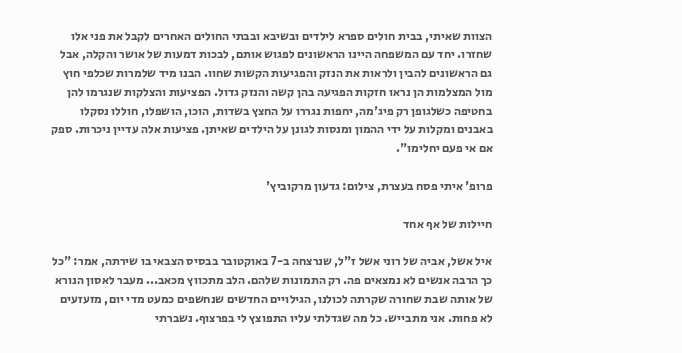הצוות שאיתי, בבית חולים ספרא לילדים ובשיבא ובבתי החולים האחרים לקבל את פני אלו שחזרו. יחד עם המשפחה היינו הראשונים לפגוש אותם, לבכות דמעות של אושר והקלה, אבל גם הראשונים להבין ולראות את הנזק והפגיעות הקשות שחוו. הבנו מיד שלמרות שכלפי חוץ מול המצלמות הן נראו חזקות הפגיעה בהן קשה והנזק גדול. הפציעות והצלקות שנגרמו להן בחטיפה כשלגופן רק פיג'מה, יחפות נגררו על החצץ בשדות, הוכו, הושפלו, חוללו נסקלו באבנים ומקלות על ידי ההמון ומנסות לגונן על הילדים שאיתן. פציעות אלה עדיין ניכרות. ספק אם אי פעם יחלימו".

פרופ' איתי פסח בעצרת, צילום: גדעון מרקוביץ'

חיילות של אף אחד

איל אשל, אביה של רוני אשל ז"ל, שנרצחה ב-7 באוקטובר בבסיס הצבאי בו שירתה, אמר: "כל כך הרבה אנשים לא נמצאים פה. רק התמונות שלהם. הלב מתכווץ מכאב... מעבר לאסון הנורא של אותה שבת שחורה שקרתה לכולנו, הגילויים החדשים שנחשפים כמעט מדי יום, מזעזעים לא פחות. אני מתבייש. כל מה שגדלתי עליו התפוצץ לי בפרצוף. נשברתי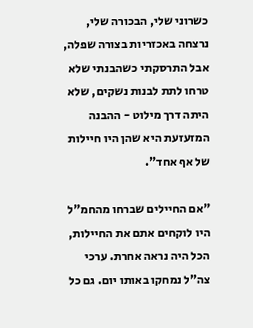כשרוני שלי, הבכורה שלי, נרצחה באכזריות בצורה שפלה, אבל התרסקתי כשהבנתי שלא טרחו לתת לבנות נשקים, שלא היתה דרך מילוט - ההבנה המזעזעת היא שהן היו חיילות של אף אחד".

"אם החיילים שברחו מהחמ"ל היו לוקחים אתם את החיילות, הכל היה נראה אחרת. ערכי צה"ל נמחקו באותו יום. גם כל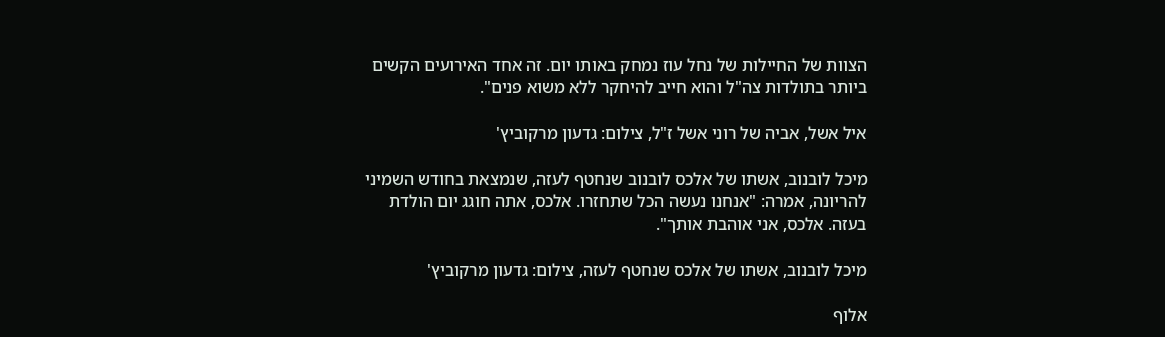הצוות של החיילות של נחל עוז נמחק באותו יום. זה אחד האירועים הקשים ביותר בתולדות צה"ל והוא חייב להיחקר ללא משוא פנים".

איל אשל, אביה של רוני אשל ז"ל, צילום: גדעון מרקוביץ'

מיכל לובנוב, אשתו של אלכס לובנוב שנחטף לעזה, שנמצאת בחודש השמיני להריונה, אמרה: "אנחנו נעשה הכל שתחזרו. אלכס, אתה חוגג יום הולדת בעזה. אלכס, אני אוהבת אותך".

מיכל לובנוב, אשתו של אלכס שנחטף לעזה, צילום: גדעון מרקוביץ'

אלוף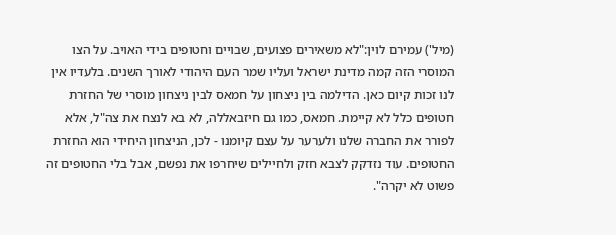(מיל') עמירם לוין:"לא משאירים פצועים, שבויים וחטופים בידי האויב. על הצו המוסרי הזה קמה מדינת ישראל ועליו שמר העם היהודי לאורך השנים. בלעדיו אין לנו זכות קיום כאן. הדילמה בין ניצחון על חמאס לבין ניצחון מוסרי של החזרת חטופים כלל לא קיימת. חמאס, כמו גם חיזבאללה, לא בא לנצח את צה"ל, אלא לפורר את החברה שלנו ולערער על עצם קיומנו - לכן, הניצחון היחידי הוא החזרת החטופים. עוד נזדקק לצבא חזק ולחיילים שיחרפו את נפשם, אבל בלי החטופים זה פשוט לא יקרה".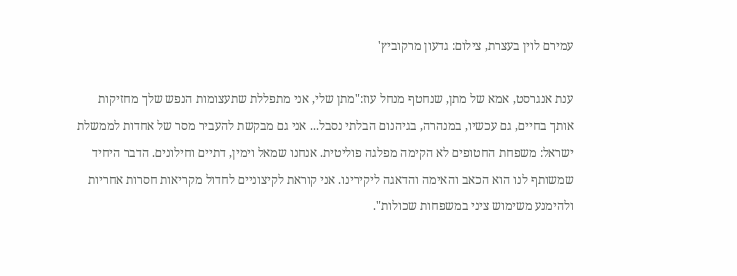עמירם לוין בעצרת, צילום: גדעון מרקוביץ'

ענת אנגרסט, אמא של מתן, שנחטף מנחל עוז:"מתן שלי, אני מתפללת שתעצומות הנפש שלך מחזיקות אותך בחיים, גם עכשיו, במנהרה, בגיהנום הבלתי נסבל... אני גם מבקשת להעביר מסר של אחדות לממשלת ישראל: משפחת החטופים לא הקימה מפלגה פוליטית. אנחנו שמאל וימין, דתיים וחילונים. הדבר היחיד שמשותף לנו הוא הכאב והאימה והדאגה ליקירינו. אני קוראת לקיצוניים לחדול מקריאות חסרות אחריות ולהימנע משימוש ציני במשפחות שכולות".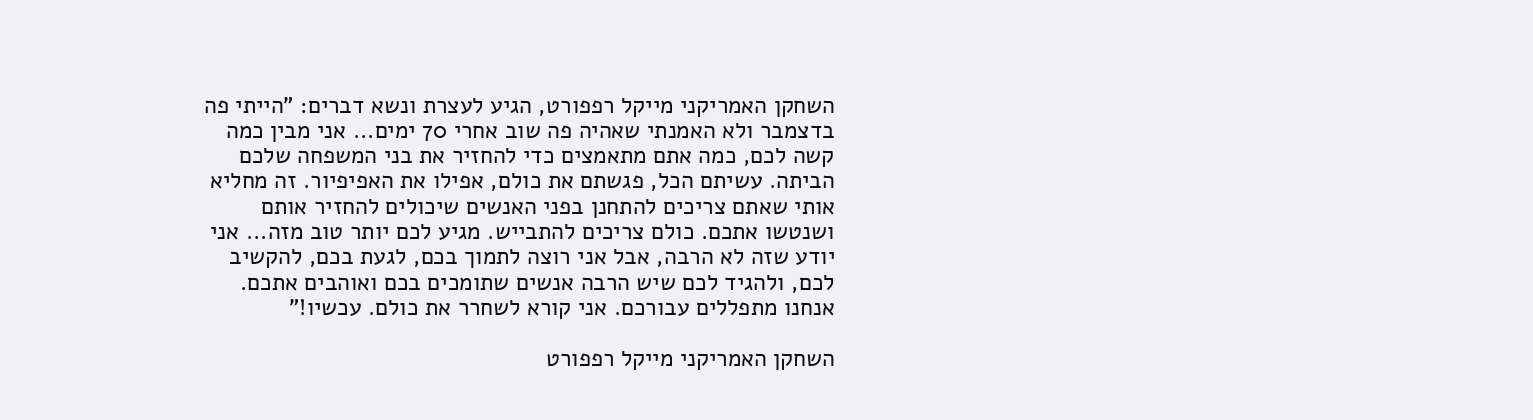השחקן האמריקני מייקל רפפורט, הגיע לעצרת ונשא דברים: "הייתי פה בדצמבר ולא האמנתי שאהיה פה שוב אחרי 70 ימים... אני מבין כמה קשה לכם, כמה אתם מתאמצים כדי להחזיר את בני המשפחה שלכם הביתה. עשיתם הכל, פגשתם את כולם, אפילו את האפיפיור. זה מחליא אותי שאתם צריכים להתחנן בפני האנשים שיכולים להחזיר אותם ושנטשו אתכם. כולם צריכים להתבייש. מגיע לכם יותר טוב מזה... אני יודע שזה לא הרבה, אבל אני רוצה לתמוך בכם, לגעת בכם, להקשיב לכם, ולהגיד לכם שיש הרבה אנשים שתומכים בכם ואוהבים אתכם. אנחנו מתפללים עבורכם. אני קורא לשחרר את כולם. עכשיו!"

השחקן האמריקני מייקל רפפורט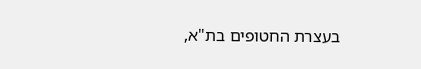בעצרת החטופים בת"א,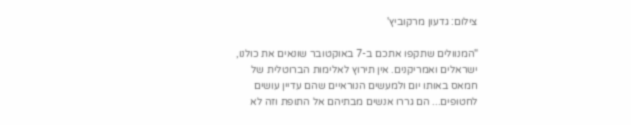צילום: גדעון מרקוביץ'

"המנוולים שתקפו אתכם ב-7 באוקטובר שונאים את כולנו, ישראלים ואמריקנים. אין תירוץ לאלימות הברוטלית של חמאס באותו יום ולמעשים הנוראיים שהם עדיין עושים לחטופים... הם גררו אנשים מבתיהם אל התופת וזה לא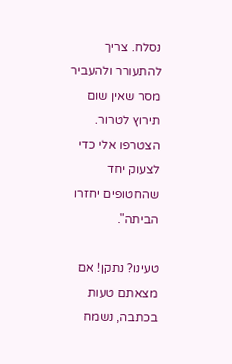נסלח. צריך להתעורר ולהעביר מסר שאין שום תירוץ לטרור. הצטרפו אלי כדי לצעוק יחד שהחטופים יחזרו הביתה".

טעינו? נתקן! אם מצאתם טעות בכתבה, נשמח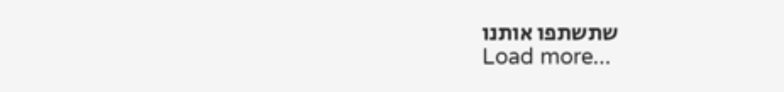שתשתפו אותנו
Load more...